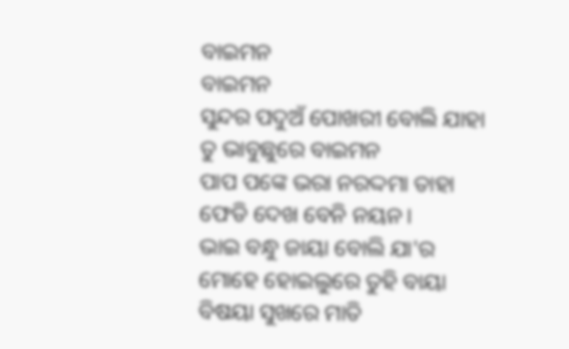ବାଇମନ
ବାଇମନ
ସୁନ୍ଦର ପଦୁଅଁ ପୋଖରୀ ବୋଲି ଯାହା
ତୁ ଭାବୁଛୁରେ ବାଇମନ
ପାପ ପଙ୍କେ ଭରା ନରଦ୍ଦମା ତାହା
ଫେଡି ଦେଖ ବେନି ନୟନ।
ଭାଇ ବନ୍ଧୁ ଜାୟା ବୋଲି ଯା'ର
ମୋହେ ହୋଇଲୁରେ ତୁହି ବାୟା
ବିଷୟା ସୁଖରେ ମାତି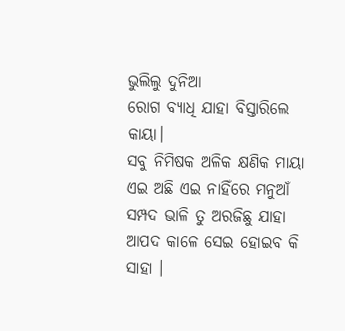ଭୁଲିଲୁ ଦୁନିଆ
ରୋଗ ବ୍ଯାଧି ଯାହା ବିସ୍ତାରିଲେ କାୟା।
ସବୁ ନିମିଷକ ଅଳିକ କ୍ଷଣିକ ମାୟା
ଏଇ ଅଛି ଏଇ ନାହିଁରେ ମନୁଆଁ
ସମ୍ପଦ ଭାଳି ତୁ ଅରଜିଛୁ ଯାହା
ଆପଦ କାଳେ ସେଇ ହୋଇବ କି ସାହା ।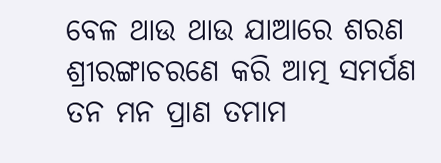ବେଳ ଥାଉ ଥାଉ ଯାଆରେ ଶରଣ
ଶ୍ରୀରଙ୍ଗାଚରଣେ କରି ଆତ୍ମ ସମର୍ପଣ
ତନ ମନ ପ୍ରାଣ ତମାମ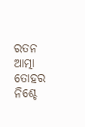ରତନ
ଆତ୍ମା ତୋହର ନିଶ୍ଚେ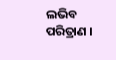ଲଭିବ ପରିତ୍ରାଣ ।